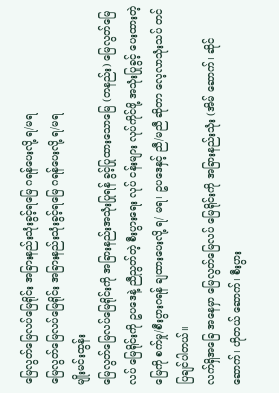မြေလွတ်မြေလပ်မြေရိုင်း အခြားနည်းသုံးခွင့်ရမြေ ဂရန်ပေးလို့ ရ/မရ
မြေလွတ်မြေလပ်မြေရိုင်း အခြားနည်းသုံးခွင့်ရမြေ ဂရန်ပေးလို့ ရ/မရ
မျိုးမင်းထွန်း
မြေလွတ်မြေလပ်မြေရိုင်းကို အခြားနည်းအသုံးပြုရန် ခွင့်ပြုထားသောမြေ (တနည်း) မြေလွတ်မြေလပ် မြေရိုင်းကို ဥပဒေနဲ့ ညီညွတ်တဲ့ စီးပွားရေး လုပ် ငန်းများ လုပ်ကိုင်ဖို့ အသုံးပြုခွင့် ပေးထားတဲ့ မြေကို စက်မှု/စီးပွားဂရန် ချထားပေးလို့ ရ/ မရ၊ ဥပဒေနှင့် ညီ/မညီ ဆိုတာ လေ့လာသုံးသပ် တင်ပြချင်ပါတယ်။
လက်ရှိအခြေ အနေမှာ မြေလွတ်မြေလပ် မြေရိုင်းကို အခြားနည်းသုံး (အိမ် ဆောက်၊ ဆိုင်ဆောက်၊ ဟိုတယ် ဆောက်၊ စီးပွား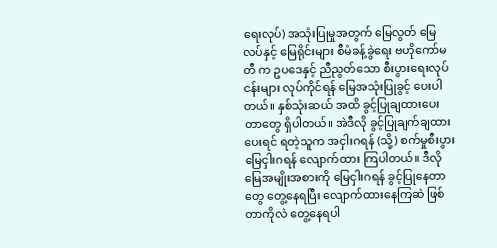ရေးလုပ်) အသုံးပြုမှုအတွက် မြေလွတ် မြေလပ်နှင့် မြေရိုင်းများ စီမံခန့်ခွဲရေး ဗဟိုကော်မတီ က ဥပဒေနှင့် ညီညွတ်သော စီးပွားရေးလုပ်ငန်းများ လုပ်ကိုင်ရန် မြေအသုံးပြုခွင့် ပေးပါတယ်။ နှစ်သုံးဆယ် အထိ ခွင့်ပြုချထားပေးတာတွေ ရှိပါတယ်။ အဲဒီလို ခွင့်ပြုချက်ချထား ပေးရင် ရတဲ့သူက အငှါးဂရန် (သို့) စက်မှုစီးပွား မြေငှါးဂရန် လျောက်ထား ကြပါတယ်။ ဒီလိုမြေအမျိုးအစားကို မြေငှါးဂရန် ခွင့်ပြုနေတာတွေ တွေ့နေရပြီး လျောက်ထားနေကြဆဲ ဖြစ်တာကိုလဲ တွေ့နေရပါ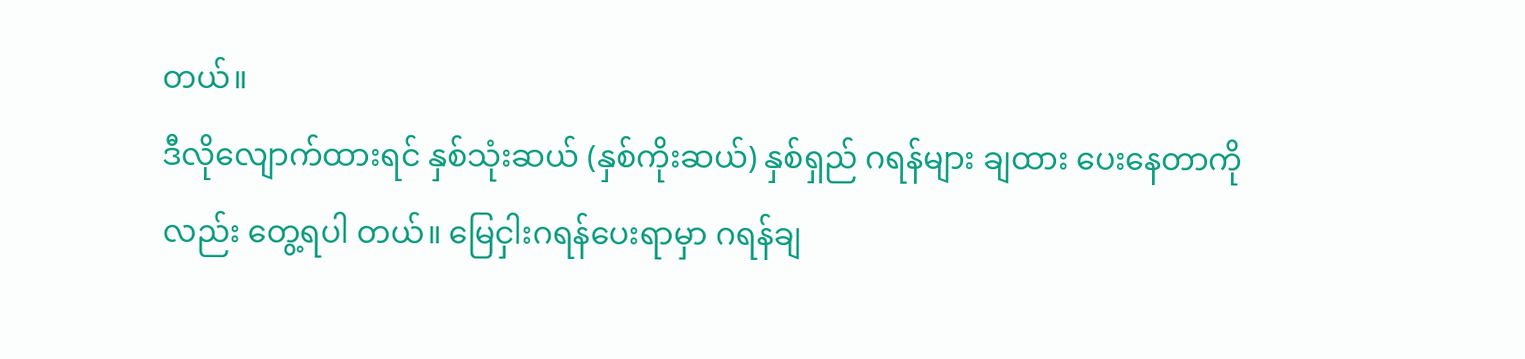တယ်။
ဒီလိုလျောက်ထားရင် နှစ်သုံးဆယ် (နှစ်ကိုးဆယ်) နှစ်ရှည် ဂရန်များ ချထား ပေးနေတာကိုလည်း တွေ့ရပါ တယ်။ မြေငှါးဂရန်ပေးရာမှာ ဂရန်ချ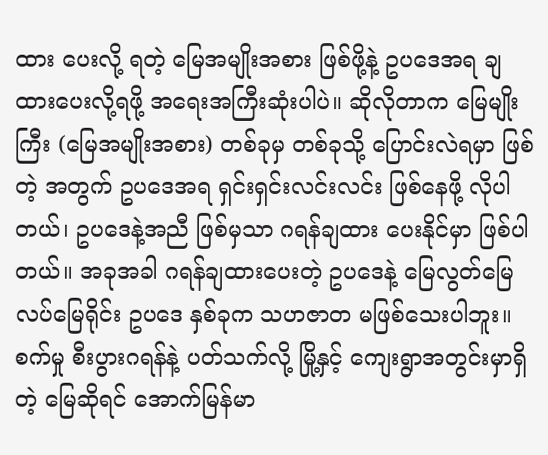ထား ပေးလို့ ရတဲ့ မြေအမျိုးအစား ဖြစ်ဖို့နဲ့ ဥပဒေအရ ချထားပေးလို့ရဖို့ အရေးအကြီးဆုံးပါပဲ။ ဆိုလိုတာက မြေမျိုးကြီး (မြေအမျိုးအစား) တစ်ခုမှ တစ်ခုသို့ ပြောင်းလဲရမှာ ဖြစ်တဲ့ အတွက် ဥပဒေအရ ရှင်းရှင်းလင်းလင်း ဖြစ်နေဖို့ လိုပါတယ်၊ ဥပဒေနဲ့အညီ ဖြစ်မှသာ ဂရန်ချထား ပေးနိုင်မှာ ဖြစ်ပါတယ်။ အခုအခါ ဂရန်ချထားပေးတဲ့ ဥပဒေနဲ့ မြေလွတ်မြေလပ်မြေရိုင်း ဥပဒေ နှစ်ခုက သဟဇာတ မဖြစ်သေးပါဘူး။
စက်မှု စီးပွားဂရန်နဲ့ ပတ်သက်လို့ မြို့နှင့် ကျေးရွာအတွင်းမှာရှိတဲ့ မြေဆိုရင် အောက်မြန်မာ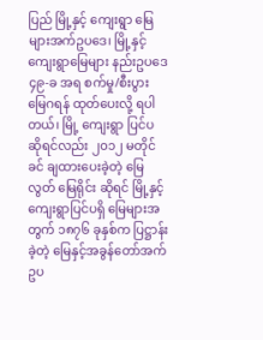ပြည် မြို့နှင့် ကျေးရွာ မြေများအက်ဥပဒေ၊ မြို့နှင့် ကျေးရွာမြေများ နည်းဥပဒေ ၄၉-ခ အရ စက်မှု/စီးပွား မြေဂရန် ထုတ်ပေးလို့ ရပါတယ်၊ မြို့ ကျေးရွာ ပြင်ပ ဆိုရင်လည်း ၂၀၁၂ မတိုင်ခင် ချထားပေးခဲ့တဲ့ မြေလွတ် မြေရိုင်း ဆိုရင် မြို့နှင့် ကျေးရွာပြင်ပရှိ မြေများအတွက် ၁၈၇၆ ခုနှစ်က ပြဋ္ဌာန်းခဲ့တဲ့ မြေနှင့်အခွန်တော်အက်ဥပ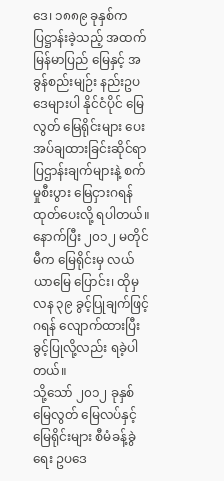ဒေ၊ ၁၈၈၉ ခုနှစ်က ပြဋ္ဌာန်းခဲ့သည့် အထက်မြန်မာပြည် မြေနှင့် အခွန်စည်းမျဉ်း နည်းဥပဒေများပါ နိုင်ငံပိုင် မြေလွတ် မြေရိုင်းများ ပေး အပ်ချထားခြင်းဆိုင်ရာ ပြဌာန်းချက်များနဲ့ စက်မှုစီးပွား မြေငှားဂရန် ထုတ်ပေးလို့ ရပါတယ်။ နောက်ပြီး ၂၀၁၂ မတိုင်မီက မြေရိုင်းမှ လယ်ယာမြေ ပြောင်း၊ ထိုမှ လန ၃၉ ခွင့်ပြုချက်ဖြင့် ဂရန် လျောက်ထားပြီး ခွင့်ပြုလို့လည်း ရခဲ့ပါတယ်။
သို့သော် ၂၀၁၂ ခုနှစ် မြေလွတ် မြေလပ်နှင့် မြေရိုင်းများ စီမံခန့်ခွဲရေး ဥပဒေ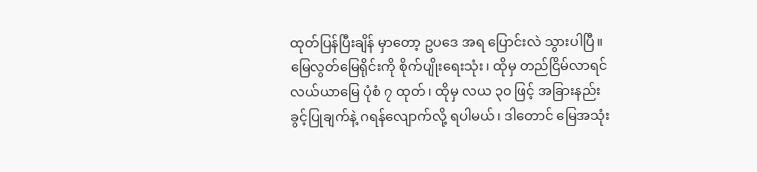ထုတ်ပြန်ပြီးချိန် မှာတော့ ဥပဒေ အရ ပြောင်းလဲ သွားပါပြီ။ မြေလွတ်မြေရိုင်းကို စိုက်ပျိုးရေးသုံး၊ ထိုမှ တည်ငြိမ်လာရင် လယ်ယာမြေ ပုံစံ ၇ ထုတ်၊ ထိုမှ လယ ၃၀ ဖြင့် အခြားနည်း ခွင့်ပြုချက်နဲ့ ဂရန်လျောက်လို့ ရပါမယ်၊ ဒါတောင် မြေအသုံး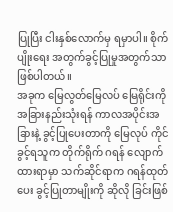ပြုပြီး ငါးနှစ်လောက်မှ ရမှာပါ။ စိုက်ပျိုးရေး အတွက်ခွင့်ပြုမှုအတွက်သာ ဖြစ်ပါတယ်။
အခုက မြေလွတ်မြေလပ် မြေရိုင်းကို အခြားနည်းသုံးရန် ကာလအပိုင်းအခြားနဲ့ ခွင့်ပြုပေးတာကို မြေလုပ် ကိုင်ခွင့်ရသူက တိုက်ရိုက် ဂရန် လျောက်ထားရာမှာ သက်ဆိုင်ရာက ဂရန်ထုတ်ပေး ခွင့်ပြုတာမျိုးကို ဆိုလို ခြင်းဖြစ်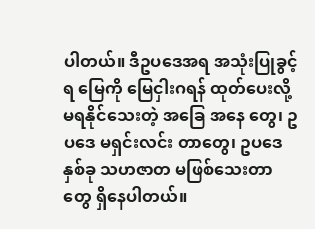ပါတယ်။ ဒီဥပဒေအရ အသုံးပြုခွင့်ရ မြေကို မြေငှါးဂရန် ထုတ်ပေးလို့ မရနိုင်သေးတဲ့ အခြေ အနေ တွေ၊ ဥပဒေ မရှင်းလင်း တာတွေ၊ ဥပဒေနှစ်ခု သဟဇာတ မဖြစ်သေးတာတွေ ရှိနေပါတယ်။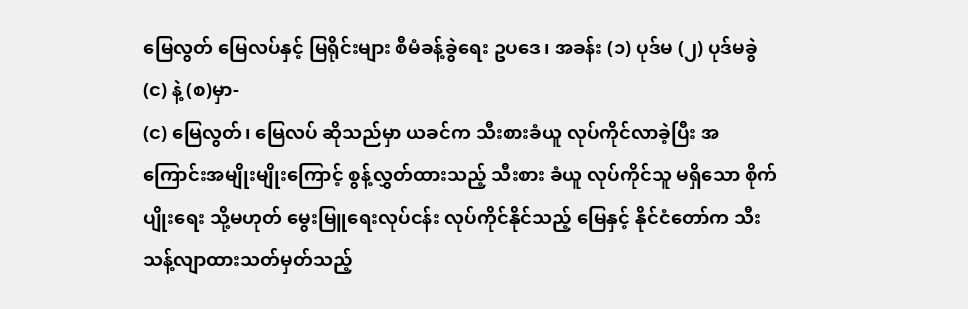မြေလွတ် မြေလပ်နှင့် မြရိုင်းများ စီမံခန့်ခွဲရေး ဥပဒေ၊ အခန်း (၁) ပုဒ်မ (၂) ပုဒ်မခွဲ (င) နဲ့ (စ)မှာ-
(င) မြေလွတ်၊ မြေလပ် ဆိုသည်မှာ ယခင်က သီးစားခံယူ လုပ်ကိုင်လာခဲ့ပြီး အကြောင်းအမျိုးမျိုးကြောင့် စွန့်လွှတ်ထားသည့် သီးစား ခံယူ လုပ်ကိုင်သူ မရှိသော စိုက်ပျိုးရေး သို့မဟုတ် မွေးမြူရေးလုပ်ငန်း လုပ်ကိုင်နိုင်သည့် မြေနှင့် နိုင်ငံတော်က သီးသန့်လျာထားသတ်မှတ်သည့်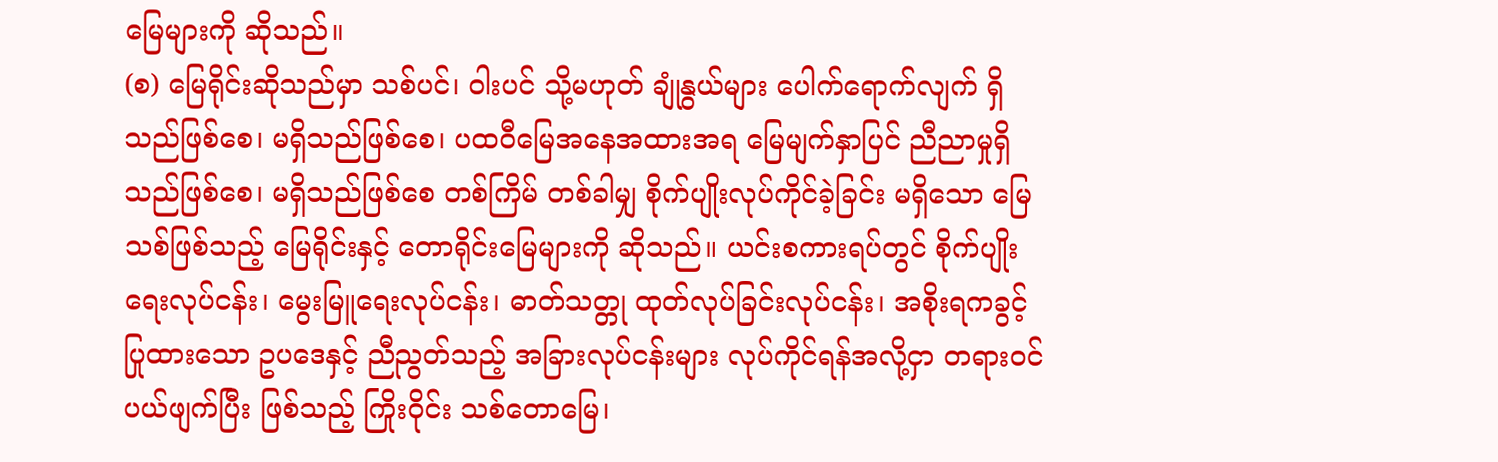မြေများကို ဆိုသည်။
(စ) မြေရိုင်းဆိုသည်မှာ သစ်ပင်၊ ဝါးပင် သို့မဟုတ် ချုံနွယ်များ ပေါက်ရောက်လျက် ရှိသည်ဖြစ်စေ၊ မရှိသည်ဖြစ်စေ၊ ပထဝီမြေအနေအထားအရ မြေမျက်နှာပြင် ညီညာမှုရှိသည်ဖြစ်စေ၊ မရှိသည်ဖြစ်စေ တစ်ကြိမ် တစ်ခါမျှ စိုက်ပျိုးလုပ်ကိုင်ခဲ့ခြင်း မရှိသော မြေသစ်ဖြစ်သည့် မြေရိုင်းနှင့် တောရိုင်းမြေများကို ဆိုသည်။ ယင်းစကားရပ်တွင် စိုက်ပျိုးရေးလုပ်ငန်း၊ မွေးမြူရေးလုပ်ငန်း၊ ဓာတ်သတ္တု ထုတ်လုပ်ခြင်းလုပ်ငန်း၊ အစိုးရကခွင့်ပြုထားသော ဥပဒေနှင့် ညီညွတ်သည့် အခြားလုပ်ငန်းများ လုပ်ကိုင်ရန်အလို့ငှာ တရားဝင် ပယ်ဖျက်ပြီး ဖြစ်သည့် ကြိုးဝိုင်း သစ်တောမြေ၊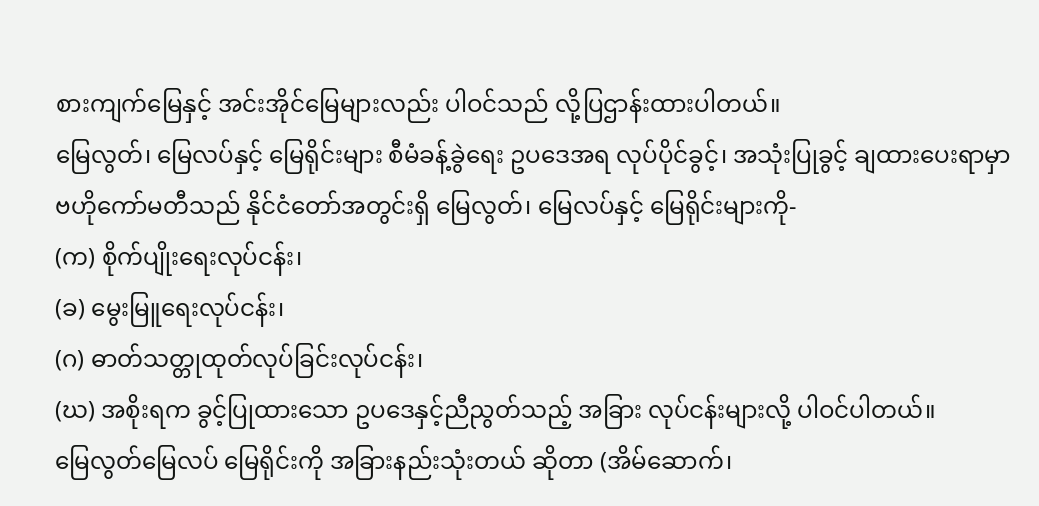စားကျက်မြေနှင့် အင်းအိုင်မြေများလည်း ပါဝင်သည် လို့ပြဌာန်းထားပါတယ်။
မြေလွတ်၊ မြေလပ်နှင့် မြေရိုင်းများ စီမံခန့်ခွဲရေး ဥပဒေအရ လုပ်ပိုင်ခွင့်၊ အသုံးပြုခွင့် ချထားပေးရာမှာ ဗဟိုကော်မတီသည် နိုင်ငံတော်အတွင်းရှိ မြေလွတ်၊ မြေလပ်နှင့် မြေရိုင်းများကို-
(က) စိုက်ပျိုးရေးလုပ်ငန်း၊
(ခ) မွေးမြူရေးလုပ်ငန်း၊
(ဂ) ဓာတ်သတ္တုထုတ်လုပ်ခြင်းလုပ်ငန်း၊
(ဃ) အစိုးရက ခွင့်ပြုထားသော ဥပဒေနှင့်ညီညွတ်သည့် အခြား လုပ်ငန်းများလို့ ပါဝင်ပါတယ်။
မြေလွတ်မြေလပ် မြေရိုင်းကို အခြားနည်းသုံးတယ် ဆိုတာ (အိမ်ဆောက်၊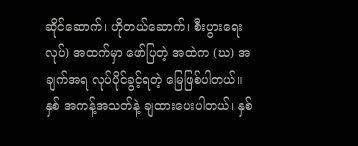ဆိုင်ဆောက်၊ ဟိုတယ်ဆောက်၊ စီးပွားရေးလုပ်) အထက်မှာ ဖော်ပြတဲ့ အထဲက (ဃ) အချက်အရ လုပ်ပိုင်ခွင့်ရတဲ့ မြေဖြစ်ပါတယ်။ နှစ် အကန့်အသတ်နဲ့ ချထားပေးပါတယ်၊ နှစ်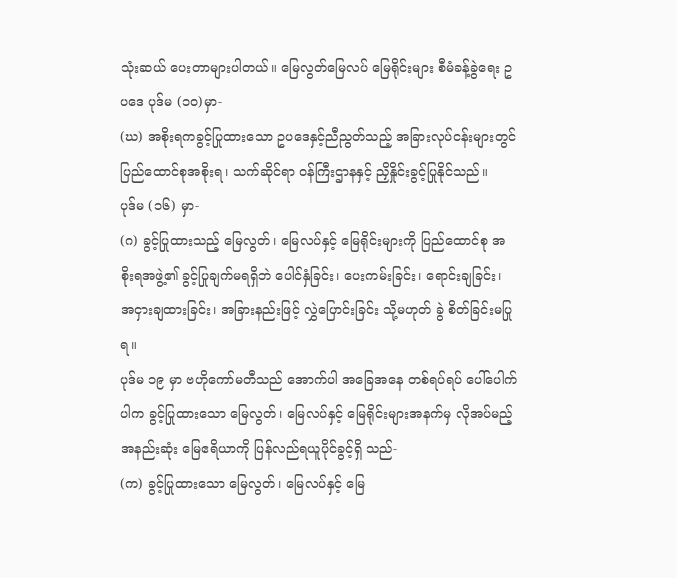သုံးဆယ် ပေးတာများပါတယ်။ မြေလွတ်မြေလပ် မြေရိုင်းများ စီမံခန့်ခွဲရေး ဥပဒေ ပုဒ်မ (၁၀)မှာ-
(ဃ) အစိုးရကခွင့်ပြုထားသော ဥပဒေနှင့်ညီညွတ်သည့် အခြားလုပ်ငန်းများတွင် ပြည်ထောင်စုအစိုးရ၊ သက်ဆိုင်ရာ ဝန်ကြီးဌာနနှင့် ညှိနှိုင်းခွင့်ပြုနိုင်သည်။
ပုဒ်မ (၁၆) မှာ-
(ဂ) ခွင့်ပြုထားသည့် မြေလွတ်၊ မြေလပ်နှင့် မြေရိုင်းများကို ပြည်ထောင်စု အစိုးရအဖွဲ့၏ ခွင့်ပြုချက်မရရှိဘဲ ပေါင်နှံခြင်း၊ ပေးကမ်းခြင်း၊ ရောင်းချခြင်း၊ အငှားချထားခြင်း၊ အခြားနည်းဖြင့် လွှဲပြောင်းခြင်း သို့မဟုတ် ခွဲ စိတ်ခြင်းမပြုရ။
ပုဒ်မ ၁၉ မှာ ဗဟိုကော်မတီသည် အောက်ပါ အခြေအနေ တစ်ရပ်ရပ် ပေါ်ပေါက်ပါက ခွင့်ပြုထားသော မြေလွတ်၊ မြေလပ်နှင့် မြေရိုင်းများအနက်မှ လိုအပ်မည့် အနည်းဆုံး မြေဧရိယာကို ပြန်လည်ရယူပိုင်ခွင့်ရှိ သည်-
(က) ခွင့်ပြုထားသော မြေလွတ်၊ မြေလပ်နှင့် မြေ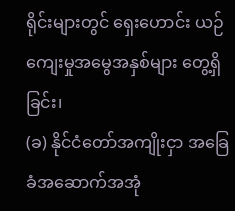ရိုင်းများတွင် ရှေးဟောင်း ယဉ်ကျေးမှုအမွေအနှစ်များ တွေ့ရှိခြင်း၊
(ခ) နိုင်ငံတော်အကျိုးငှာ အခြေခံအဆောက်အအုံ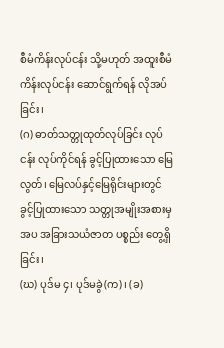စီမံကိန်းလုပ်ငန်း သို့မဟုတ် အထူးစီမံကိန်းလုပ်ငန်း ဆောင်ရွက်ရန် လိုအပ်ခြင်း၊
(ဂ) ဓာတ်သတ္တုထုတ်လုပ်ခြင်း လုပ်ငန်း လုပ်ကိုင်ရန် ခွင့်ပြုထားသော မြေလွတ်၊ မြေလပ်နှင့်မြေရိုင်းများတွင် ခွင့်ပြုထားသော သတ္တုအမျိုးအစားမှ အပ အခြားသယံဇာတ ပစ္စည်း တွေ့ရှိခြင်း၊
(ဃ) ပုဒ်မ ၄၊ ပုဒ်မခွဲ(က)၊ (ခ)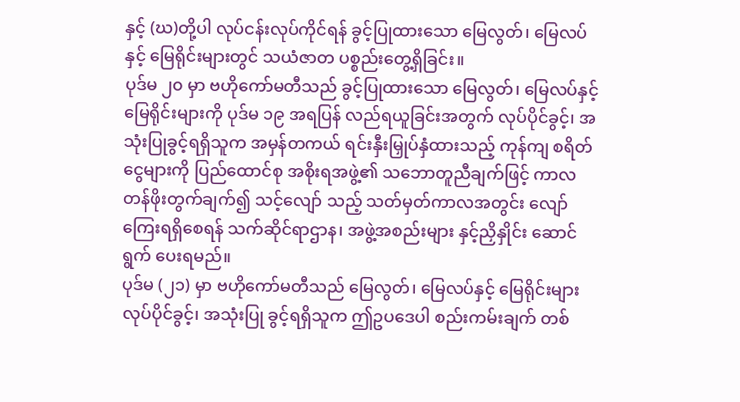နှင့် (ဃ)တို့ပါ လုပ်ငန်းလုပ်ကိုင်ရန် ခွင့်ပြုထားသော မြေလွတ်၊ မြေလပ်နှင့် မြေရိုင်းများတွင် သယံဇာတ ပစ္စည်းတွေ့ရှိခြင်း။
ပုဒ်မ ၂၀ မှာ ဗဟိုကော်မတီသည် ခွင့်ပြုထားသော မြေလွတ်၊ မြေလပ်နှင့် မြေရိုင်းများကို ပုဒ်မ ၁၉ အရပြန် လည်ရယူခြင်းအတွက် လုပ်ပိုင်ခွင့်၊ အသုံးပြုခွင့်ရရှိသူက အမှန်တကယ် ရင်းနှီးမြှုပ်နှံထားသည့် ကုန်ကျ စရိတ်ငွေများကို ပြည်ထောင်စု အစိုးရအဖွဲ့၏ သဘောတူညီချက်ဖြင့် ကာလတန်ဖိုးတွက်ချက်၍ သင့်လျော် သည့် သတ်မှတ်ကာလအတွင်း လျော်ကြေးရရှိစေရန် သက်ဆိုင်ရာဌာန၊ အဖွဲ့အစည်းများ နှင့်ညှိနှိုင်း ဆောင်ရွက် ပေးရမည်။
ပုဒ်မ (၂၁) မှာ ဗဟိုကော်မတီသည် မြေလွတ်၊ မြေလပ်နှင့် မြေရိုင်းများ လုပ်ပိုင်ခွင့်၊ အသုံးပြု ခွင့်ရရှိသူက ဤဥပဒေပါ စည်းကမ်းချက် တစ်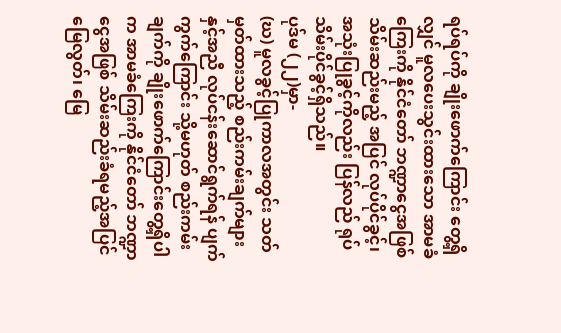ရပ်ရပ်ကို ချိုးဖောက်ကြောင်း တွေ့ရှိလျှင် မူလပေးသွင်းထားသော အာမခံ ကြေးကို နိုင်ငံတော် ဘဏ္ဍာငွေအဖြစ် သိမ်းဆည်းမည့် အပြင် လုပ်ပိုင်ခွင့်၊ အသုံးပြုခွင့်ကိုလည်း ပြန်လည် ရုပ်သိမ်းပိုင်ခွင့်ရှိသည်။
ပုဒ်မ (၂၂)မှာ-
(ဃ) မူလခွင့်ပြုကာလအတွင်း သတ်မှတ်ထားသည့် စည်းကမ်းချက်များနှင့်အညီ လုပ်ငန်းဆောင်ရွက်ရန် ပျက်ကွက်ကြောင်း သို့မဟုတ် စည်းကမ်းချက်ကို ချိုးဖောက်ကြောင်းတွေ့ရှိပါက အာမခံကြေးကို နိုင်ငံတော် ဘဏ္ဍာငွေအဖြစ် သိမ်းဆည်းခံရမည့်အပြင် မြေလွတ်၊ မြေ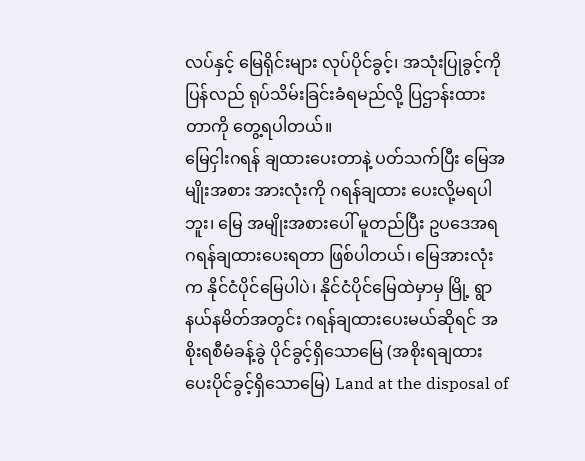လပ်နှင့် မြေရိုင်းများ လုပ်ပိုင်ခွင့်၊ အသုံးပြုခွင့်ကို ပြန်လည် ရုပ်သိမ်းခြင်းခံရမည်လို့ ပြဌာန်းထားတာကို တွေ့ရပါတယ်။
မြေငှါးဂရန် ချထားပေးတာနဲ့ ပတ်သက်ပြီး မြေအမျိုးအစား အားလုံးကို ဂရန်ချထား ပေးလို့မရပါဘူး၊ မြေ အမျိုးအစားပေါ် မူတည်ပြီး ဥပဒေအရ ဂရန်ချထားပေးရတာ ဖြစ်ပါတယ်၊ မြေအားလုံးက နိုင်ငံပိုင်မြေပါပဲ၊ နိုင်ငံပိုင်မြေထဲမှာမှ မြို့ ရွာ နယ်နမိတ်အတွင်း ဂရန်ချထားပေးမယ်ဆိုရင် အစိုးရစီမံခန့်ခွဲ ပိုင်ခွင့်ရှိသောမြေ (အစိုးရချထား ပေးပိုင်ခွင့်ရှိသောမြေ) Land at the disposal of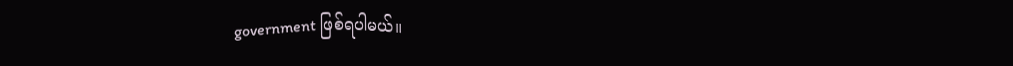government ဖြစ်ရပါမယ်။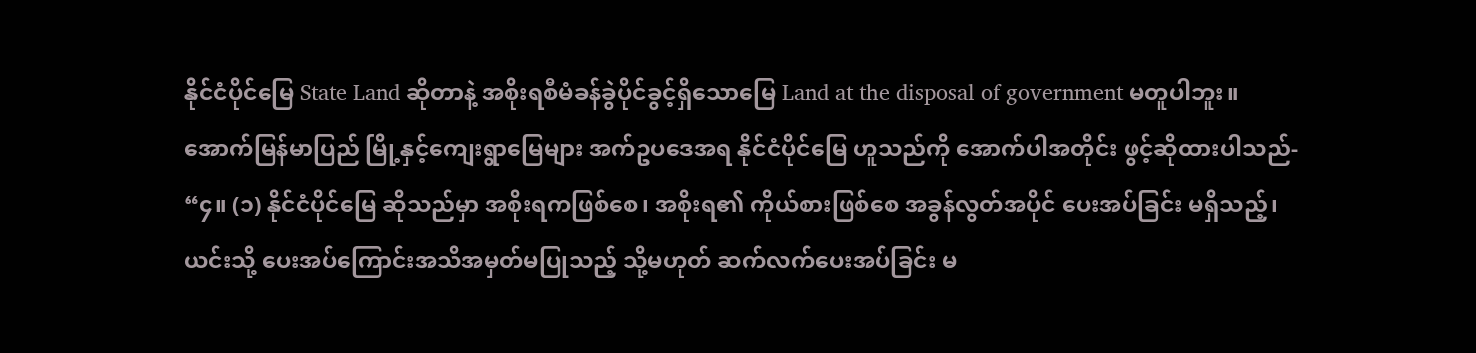နိုင်ငံပိုင်မြေ State Land ဆိုတာနဲ့ အစိုးရစီမံခန်ခွဲပိုင်ခွင့်ရှိသောမြေ Land at the disposal of government မတူပါဘူး။ အောက်မြန်မာပြည် မြို့နှင့်ကျေးရွာမြေများ အက်ဥပဒေအရ နိုင်ငံပိုင်မြေ ဟူသည်ကို အောက်ပါအတိုင်း ဖွင့်ဆိုထားပါသည်-
“၄။ (၁) နိုင်ငံပိုင်မြေ ဆိုသည်မှာ အစိုးရကဖြစ်စေ၊ အစိုးရ၏ ကိုယ်စားဖြစ်စေ အခွန်လွတ်အပိုင် ပေးအပ်ခြင်း မရှိသည့်၊ ယင်းသို့ ပေးအပ်ကြောင်းအသိအမှတ်မပြုသည့် သို့မဟုတ် ဆက်လက်ပေးအပ်ခြင်း မ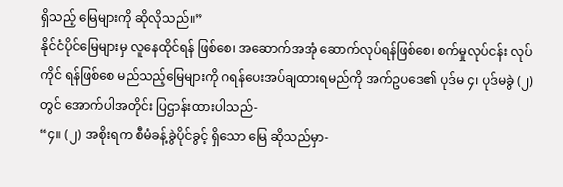ရှိသည့် မြေများကို ဆိုလိုသည်။”
နိုင်ငံပိုင်မြေများမှ လူနေထိုင်ရန် ဖြစ်စေ၊ အဆောက်အအုံ ဆောက်လုပ်ရန်ဖြစ်စေ၊ စက်မှုလုပ်ငန်း လုပ်ကိုင် ရန်ဖြစ်စေ မည်သည့်မြေများကို ဂရန်ပေးအပ်ချထားရမည်ကို အက်ဥပဒေ၏ ပုဒ်မ ၄၊ ပုဒ်မခွဲ (၂) တွင် အောက်ပါအတိုင်း ပြဌာန်းထားပါသည်-
“၄။ (၂) အစိုးရက စီမံခန့်ခွဲပိုင်ခွင့် ရှိသော မြေ ဆိုသည်မှာ-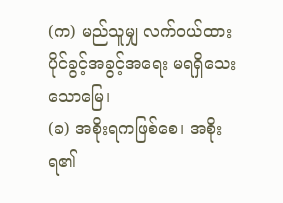(က) မည်သူမျှ လက်၀ယ်ထားပိုင်ခွင့်အခွင့်အရေး မရရှိသေးသောမြေ၊
(ခ) အစိုးရကဖြစ်စေ၊ အစိုးရ၏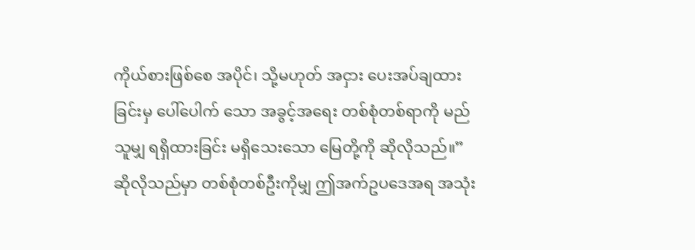ကိုယ်စားဖြစ်စေ အပိုင်၊ သို့မဟုတ် အငှား ပေးအပ်ချထားခြင်းမှ ပေါ်ပေါက် သော အခွင့်အရေး တစ်စုံတစ်ရာကို မည်သူမျှ ရရှိထားခြင်း မရှိသေးသော မြေတို့ကို ဆိုလိုသည်။”
ဆိုလိုသည်မှာ တစ်စုံတစ်ဦးကိုမျှ ဤအက်ဥပဒေအရ အသုံး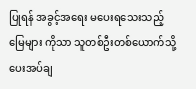ပြုရန် အခွင့်အရေး မပေးရသေးသည့် မြေများ ကိုသာ သူတစ်ဦးတစ်ယောက်သို့ ပေးအပ်ချ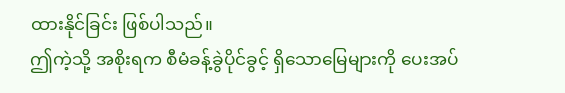ထားနိုင်ခြင်း ဖြစ်ပါသည်။
ဤကဲ့သို့ အစိုးရက စီမံခန့်ခွဲပိုင်ခွင့် ရှိသောမြေများကို ပေးအပ်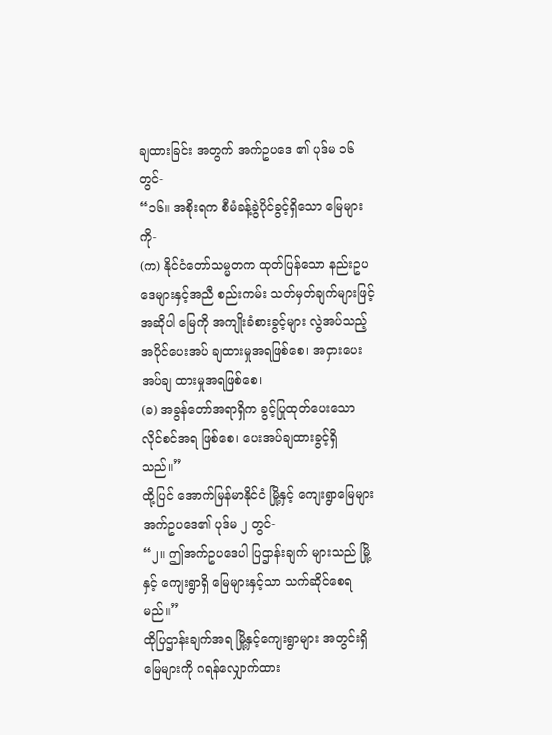ချထားခြင်း အတွက် အက်ဥပဒေ ၏ ပုဒ်မ ၁၆ တွင်-
“၁၆။ အစိုးရက စီမံခန့်ခွဲပိုင်ခွင့်ရှိသော မြေများကို-
(က) နိုင်ငံတော်သမ္မတက ထုတ်ပြန်သော နည်းဥပဒေများနှင့်အညီ စည်းကမ်း သတ်မှတ်ချက်များဖြင့် အဆိုပါ မြေကို အကျိုးခံစားခွင့်များ လွဲအပ်သည့် အပိုင်ပေးအပ် ချထားမှုအရဖြစ်စေ၊ အငှားပေးအပ်ချ ထားမှုအရဖြစ်စေ၊
(ခ) အခွန်တော်အရာရှိက ခွင့်ပြုထုတ်ပေးသော လိုင်စင်အရ ဖြစ်စေ၊ ပေးအပ်ချထားခွင့်ရှိသည်။”
ထို့ပြင် အောက်မြန်မာနိုင်ငံ မြို့နှင့် ကျေးရွာမြေများ အက်ဥပဒေ၏ ပုဒ်မ ၂ တွင်-
“၂။ ဤအက်ဥပဒေပါ ပြဌာန်းချက် များသည် မြို့ နှင့် ကျေးရွာရှိ မြေများနှင့်သာ သက်ဆိုင်စေရမည်။”
ထိုပြဌာန်းချက်အရ မြို့နှင့်ကျေးရွာများ အတွင်းရှိမြေများကို ဂရန်လျှောက်ထား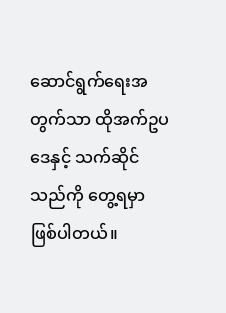ဆောင်ရွက်ရေးအတွက်သာ ထိုအက်ဥပဒေနှင့် သက်ဆိုင်သည်ကို တွေ့ရမှာ ဖြစ်ပါတယ်။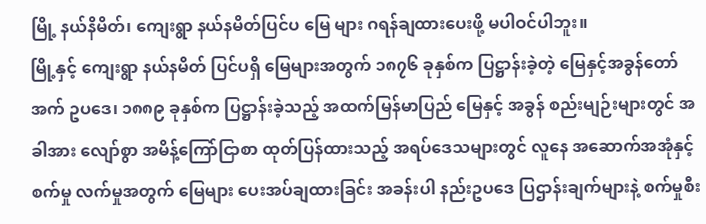မြို့ နယ်နိမိတ်၊ ကျေးရွာ နယ်နမိတ်ပြင်ပ မြေ များ ဂရန်ချထားပေးဖို့ မပါဝင်ပါဘူး။
မြို့နှင့် ကျေးရွာ နယ်နမိတ် ပြင်ပရှိ မြေများအတွက် ၁၈၇၆ ခုနှစ်က ပြဋ္ဌာန်းခဲ့တဲ့ မြေနှင့်အခွန်တော် အက် ဥပဒေ၊ ၁၈၈၉ ခုနှစ်က ပြဋ္ဌာန်းခဲ့သည့် အထက်မြန်မာပြည် မြေနှင့် အခွန် စည်းမျဉ်းများတွင် အခါအား လျော်စွာ အမိန့်ကြော်ငြာစာ ထုတ်ပြန်ထားသည့် အရပ်ဒေသများတွင် လူနေ အဆောက်အအုံနှင့် စက်မှု လက်မှုအတွက် မြေများ ပေးအပ်ချထားခြင်း အခန်းပါ နည်းဥပဒေ ပြဌာန်းချက်များနဲ့ စက်မှုစီး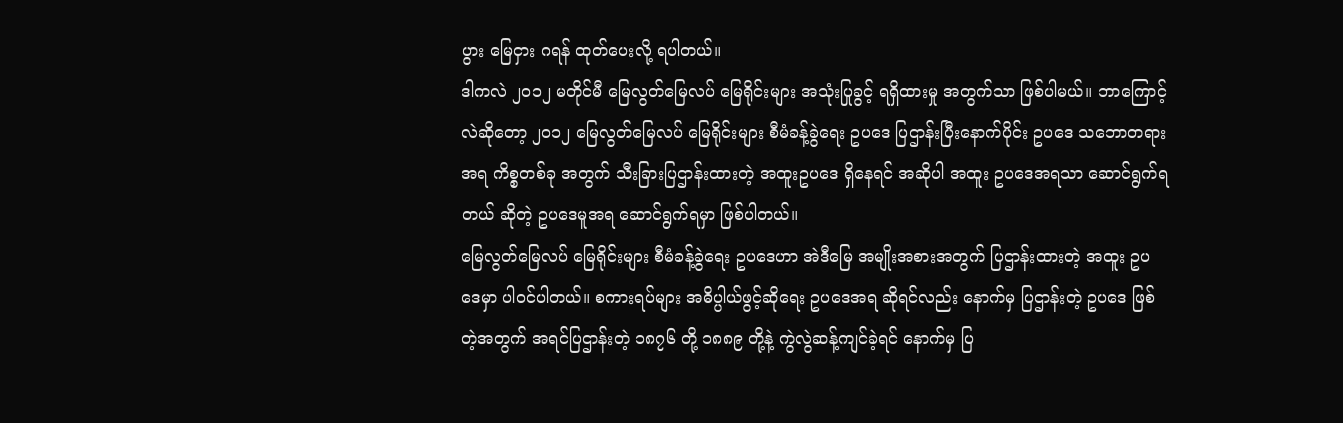ပွား မြေငှား ဂရန် ထုတ်ပေးလို့ ရပါတယ်။
ဒါကလဲ ၂၀၁၂ မတိုင်မီ မြေလွတ်မြေလပ် မြေရိုင်းများ အသုံးပြုခွင့် ရရှိထားမှု အတွက်သာ ဖြစ်ပါမယ်။ ဘာကြောင့်လဲဆိုတော့ ၂၀၁၂ မြေလွတ်မြေလပ် မြေရိုင်းများ စီမံခန့်ခွဲရေး ဥပဒေ ပြဌာန်းပြီးနောက်ပိုင်း ဥပဒေ သဘောတရားအရ ကိစ္စတစ်ခု အတွက် သီးခြားပြဌာန်းထားတဲ့ အထူးဥပဒေ ရှိနေရင် အဆိုပါ အထူး ဥပဒေအရသာ ဆောင်ရွက်ရတယ် ဆိုတဲ့ ဥပဒေမူအရ ဆောင်ရွက်ရမှာ ဖြစ်ပါတယ်။
မြေလွတ်မြေလပ် မြေရိုင်းများ စီမံခန့်ခွဲရေး ဥပဒေဟာ အဲဒီမြေ အမျိုးအစားအတွက် ပြဌာန်းထားတဲ့ အထူး ဥပဒေမှာ ပါဝင်ပါတယ်။ စကားရပ်များ အဓိပ္ပါယ်ဖွင့်ဆိုရေး ဥပဒေအရ ဆိုရင်လည်း နောက်မှ ပြဌာန်းတဲ့ ဥပဒေ ဖြစ်တဲ့အတွက် အရင်ပြဌာန်းတဲ့ ၁၈၇၆ တို့ ၁၈၈၉ တို့နဲ့ ကွဲလွဲဆန့်ကျင်ခဲ့ရင် နောက်မှ ပြ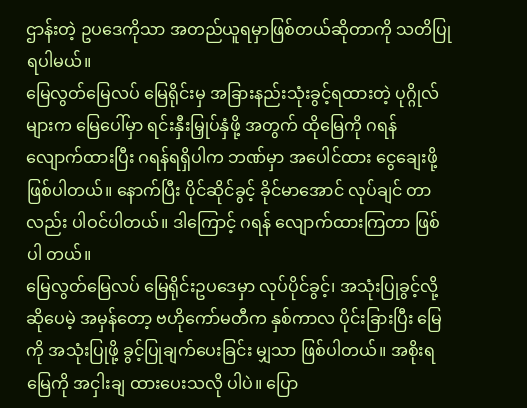ဌာန်းတဲ့ ဥပဒေကိုသာ အတည်ယူရမှာဖြစ်တယ်ဆိုတာကို သတိပြုရပါမယ်။
မြေလွတ်မြေလပ် မြေရိုင်းမှ အခြားနည်းသုံးခွင့်ရထားတဲ့ ပုဂ္ဂိုလ်များက မြေပေါ်မှာ ရင်းနှီးမြှုပ်နှံဖို့ အတွက် ထိုမြေကို ဂရန်လျောက်ထားပြီး ဂရန်ရရှိပါက ဘဏ်မှာ အပေါင်ထား ငွေချေးဖို့ ဖြစ်ပါတယ်။ နောက်ပြီး ပိုင်ဆိုင်ခွင့် ခိုင်မာအောင် လုပ်ချင် တာလည်း ပါဝင်ပါတယ်။ ဒါကြောင့် ဂရန် လျောက်ထားကြတာ ဖြစ်ပါ တယ်။
မြေလွတ်မြေလပ် မြေရိုင်းဥပဒေမှာ လုပ်ပိုင်ခွင့်၊ အသုံးပြုခွင့်လို့ ဆိုပေမဲ့ အမှန်တော့ ဗဟိုကော်မတီက နှစ်ကာလ ပိုင်းခြားပြီး မြေကို အသုံးပြုဖို့ ခွင့်ပြုချက်ပေးခြင်း မျှသာ ဖြစ်ပါတယ်။ အစိုးရမြေကို အငှါးချ ထားပေးသလို ပါပဲ။ ပြော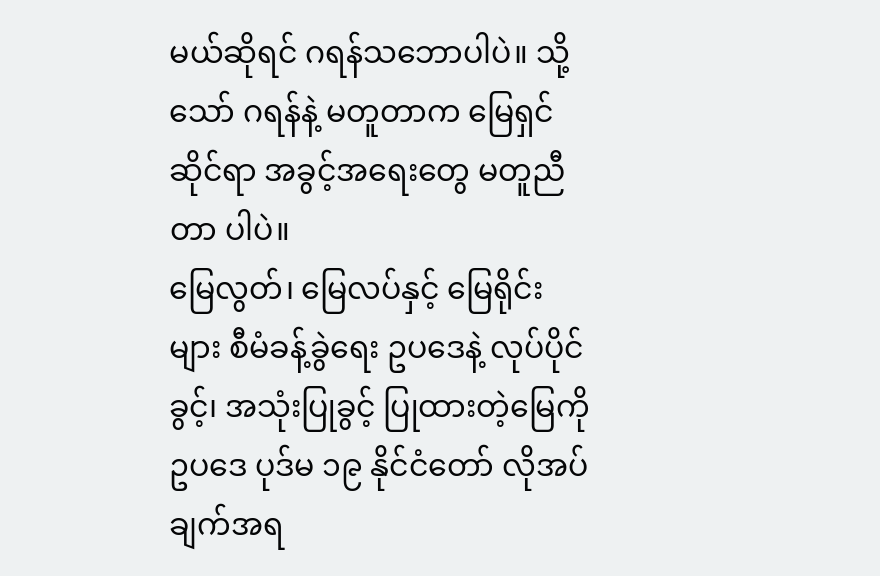မယ်ဆိုရင် ဂရန်သဘောပါပဲ။ သို့သော် ဂရန်နဲ့ မတူတာက မြေရှင် ဆိုင်ရာ အခွင့်အရေးတွေ မတူညီတာ ပါပဲ။
မြေလွတ်၊ မြေလပ်နှင့် မြေရိုင်းများ စီမံခန့်ခွဲရေး ဥပဒေနဲ့ လုပ်ပိုင်ခွင့်၊ အသုံးပြုခွင့် ပြုထားတဲ့မြေကို ဥပဒေ ပုဒ်မ ၁၉ နိုင်ငံတော် လိုအပ်ချက်အရ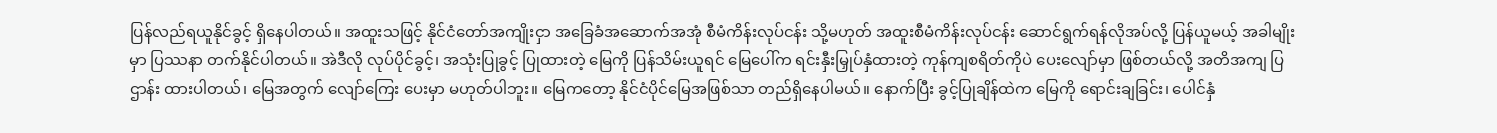ပြန်လည်ရယူနိုင်ခွင့် ရှိနေပါတယ်။ အထူးသဖြင့် နိုင်ငံတော်အကျိုးငှာ အခြေခံအဆောက်အအုံ စီမံကိန်းလုပ်ငန်း သို့မဟုတ် အထူးစီမံကိန်းလုပ်ငန်း ဆောင်ရွက်ရန်လိုအပ်လို့ ပြန်ယူမယ့် အခါမျိုးမှာ ပြဿနာ တက်နိုင်ပါတယ်။ အဲဒီလို လုပ်ပိုင်ခွင့်၊ အသုံးပြုခွင့် ပြုထားတဲ့ မြေကို ပြန်သိမ်းယူရင် မြေပေါ်က ရင်းနှီးမြှုပ်နှံထားတဲ့ ကုန်ကျစရိတ်ကိုပဲ ပေးလျော်မှာ ဖြစ်တယ်လို့ အတိအကျ ပြဌာန်း ထားပါတယ်၊ မြေအတွက် လျော်ကြေး ပေးမှာ မဟုတ်ပါဘူး။ မြေကတော့ နိုင်ငံပိုင်မြေအဖြစ်သာ တည်ရှိနေပါမယ်။ နောက်ပြီး ခွင့်ပြုချိန်ထဲက မြေကို ရောင်းချခြင်း၊ ပေါင်နှံ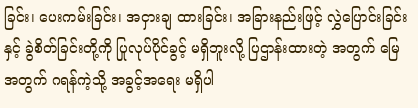ခြင်း၊ ပေးကမ်းခြင်း၊ အငှားချ ထားခြင်း၊ အခြားနည်းဖြင့် လွှဲပြောင်းခြင်းနှင့် ခွဲစိတ်ခြင်းတို့ကို ပြုလုပ်ပိုင်ခွင့် မရှိဘူးလို့ ပြဌာန်းထားတဲ့ အတွက် မြေအတွက် ဂရန်ကဲ့သို့ အခွင့်အရေး မရှိပါ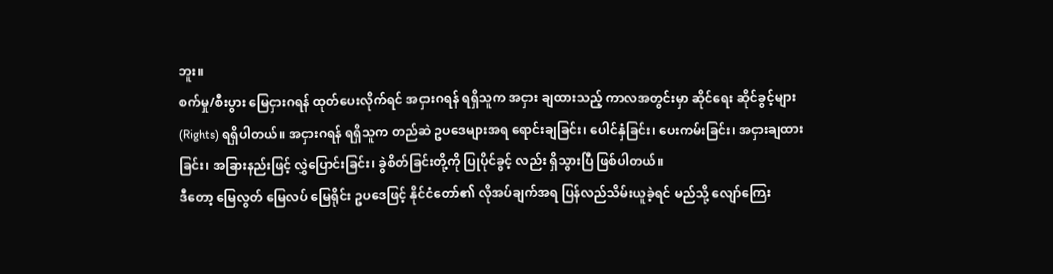ဘူး။
စက်မှု/စီးပွား မြေငှားဂရန် ထုတ်ပေးလိုက်ရင် အငှားဂရန် ရရှိသူက အငှား ချထားသည့် ကာလအတွင်းမှာ ဆိုင်ရေး ဆိုင်ခွင့်များ (Rights) ရရှိပါတယ်။ အငှားဂရန် ရရှိသူက တည်ဆဲ ဥပဒေများအရ ရောင်းချခြင်း၊ ပေါင်နှံခြင်း၊ ပေးကမ်းခြင်း၊ အငှားချထားခြင်း၊ အခြားနည်းဖြင့် လွှဲပြောင်းခြင်း၊ ခွဲစိတ်ခြင်းတို့ကို ပြုပိုင်ခွင့် လည်း ရှိသွားပြီ ဖြစ်ပါတယ်။
ဒီတော့ မြေလွတ် မြေလပ် မြေရိုင်း ဥပဒေဖြင့် နိုင်ငံတော်၏ လိုအပ်ချက်အရ ပြန်လည်သိမ်းယူခဲ့ရင် မည်သို့ လျော်ကြေး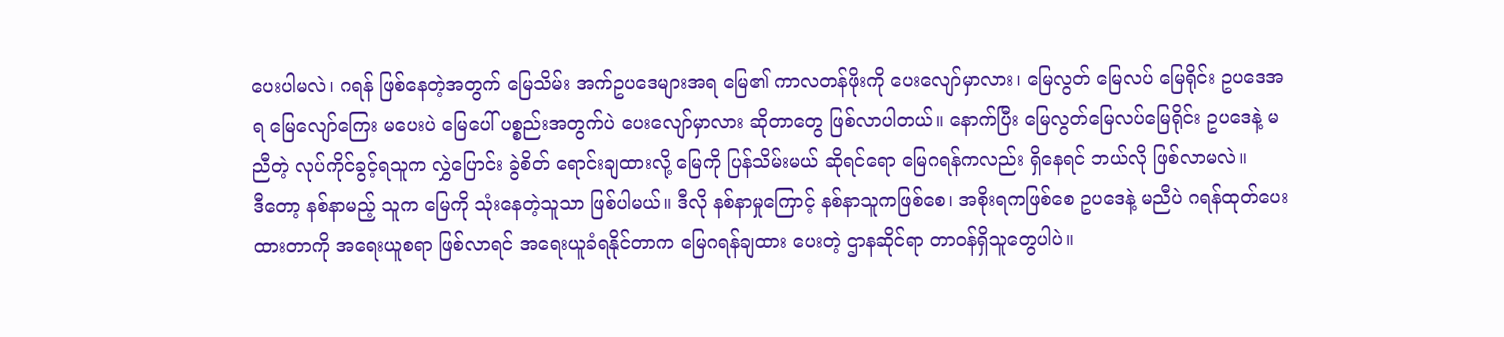ပေးပါမလဲ၊ ဂရန် ဖြစ်နေတဲ့အတွက် မြေသိမ်း အက်ဥပဒေများအရ မြေ၏ ကာလတန်ဖိုးကို ပေးလျော်မှာလား၊ မြေလွတ် မြေလပ် မြေရိုင်း ဥပဒေအရ မြေလျော်ကြေး မပေးပဲ မြေပေါ် ပစ္စည်းအတွက်ပဲ ပေးလျော်မှာလား ဆိုတာတွေ ဖြစ်လာပါတယ်။ နောက်ပြီး မြေလွတ်မြေလပ်မြေရိုင်း ဥပဒေနဲ့ မညီတဲ့ လုပ်ကိုင်ခွင့်ရသူက လွှဲပြောင်း ခွဲစိတ် ရောင်းချထားလို့ မြေကို ပြန်သိမ်းမယ် ဆိုရင်ရော မြေဂရန်ကလည်း ရှိနေရင် ဘယ်လို ဖြစ်လာမလဲ။
ဒီတော့ နစ်နာမည့် သူက မြေကို သုံးနေတဲ့သူသာ ဖြစ်ပါမယ်။ ဒီလို နစ်နာမှုကြောင့် နစ်နာသူကဖြစ်စေ၊ အစိုးရကဖြစ်စေ ဥပဒေနဲ့ မညီပဲ ဂရန်ထုတ်ပေးထားတာကို အရေးယူစရာ ဖြစ်လာရင် အရေးယူခံရနိုင်တာက မြေဂရန်ချထား ပေးတဲ့ ဌာနဆိုင်ရာ တာဝန်ရှိသူတွေပါပဲ။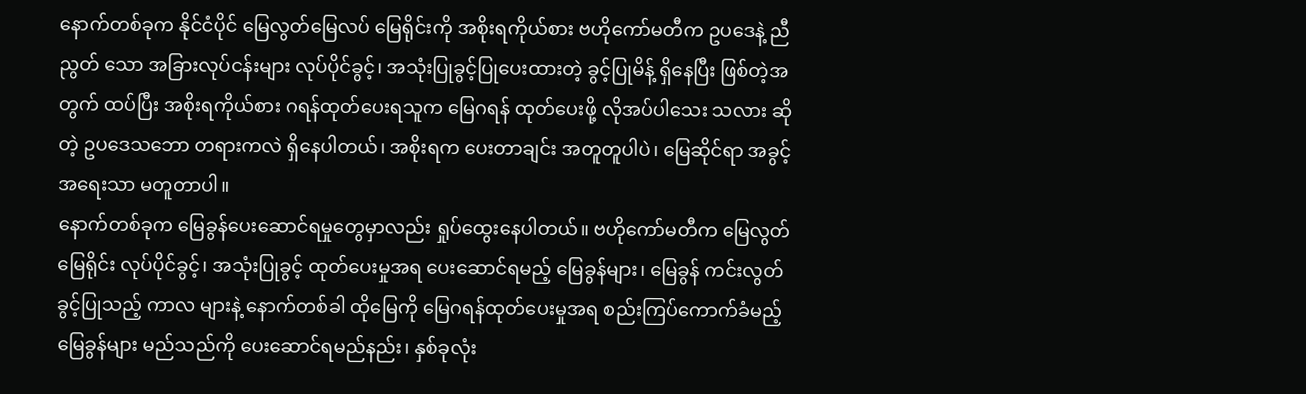နောက်တစ်ခုက နိုင်ငံပိုင် မြေလွတ်မြေလပ် မြေရိုင်းကို အစိုးရကိုယ်စား ဗဟိုကော်မတီက ဥပဒေနဲ့ ညီညွတ် သော အခြားလုပ်ငန်းများ လုပ်ပိုင်ခွင့်၊ အသုံးပြုခွင့်ပြုပေးထားတဲ့ ခွင့်ပြုမိန့် ရှိနေပြီး ဖြစ်တဲ့အတွက် ထပ်ပြီး အစိုးရကိုယ်စား ဂရန်ထုတ်ပေးရသူက မြေဂရန် ထုတ်ပေးဖို့ လိုအပ်ပါသေး သလား ဆိုတဲ့ ဥပဒေသဘော တရားကလဲ ရှိနေပါတယ်၊ အစိုးရက ပေးတာချင်း အတူတူပါပဲ၊ မြေဆိုင်ရာ အခွင့်အရေးသာ မတူတာပါ။
နောက်တစ်ခုက မြေခွန်ပေးဆောင်ရမှုတွေမှာလည်း ရှုပ်ထွေးနေပါတယ်။ ဗဟိုကော်မတီက မြေလွတ်မြေရိုင်း လုပ်ပိုင်ခွင့်၊ အသုံးပြုခွင့် ထုတ်ပေးမှုအရ ပေးဆောင်ရမည့် မြေခွန်များ၊ မြေခွန် ကင်းလွတ်ခွင့်ပြုသည့် ကာလ များနဲ့ နောက်တစ်ခါ ထိုမြေကို မြေဂရန်ထုတ်ပေးမှုအရ စည်းကြပ်ကောက်ခံမည့် မြေခွန်များ မည်သည်ကို ပေးဆောင်ရမည်နည်း၊ နှစ်ခုလုံး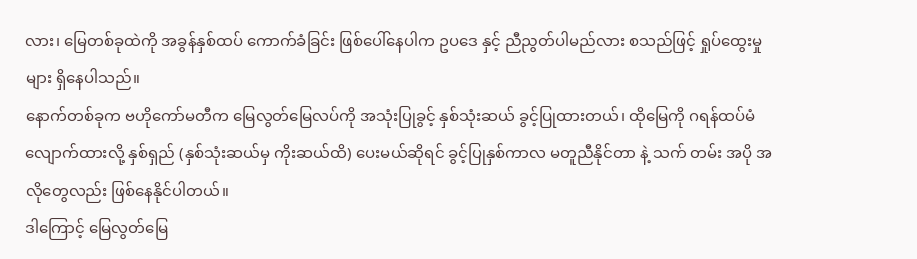လား၊ မြေတစ်ခုထဲကို အခွန်နှစ်ထပ် ကောက်ခံခြင်း ဖြစ်ပေါ်နေပါက ဥပဒေ နှင့် ညီညွတ်ပါမည်လား စသည်ဖြင့် ရှုပ်ထွေးမှုများ ရှိနေပါသည်။
နောက်တစ်ခုက ဗဟိုကော်မတီက မြေလွတ်မြေလပ်ကို အသုံးပြုခွင့် နှစ်သုံးဆယ် ခွင့်ပြုထားတယ်၊ ထိုမြေကို ဂရန်ထပ်မံလျောက်ထားလို့ နှစ်ရှည် (နှစ်သုံးဆယ်မှ ကိုးဆယ်ထိ) ပေးမယ်ဆိုရင် ခွင့်ပြုနှစ်ကာလ မတူညီနိုင်တာ နဲ့ သက် တမ်း အပို အလိုတွေလည်း ဖြစ်နေနိုင်ပါတယ်။
ဒါကြောင့် မြေလွတ်မြေ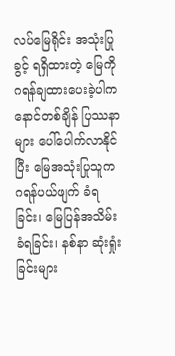လပ်မြေရိုင်း အသုံးပြုခွင့် ရရှိထားတဲ့ မြေကို ဂရန်ချထားပေးခဲ့ပါက နောင်တစ်ချိန် ပြဿနာများ ပေါ်ပေါက်လာနိုင်ပြီး မြေအသုံးပြုသူက ဂရန်ပယ်ဖျက် ခံရခြင်း၊ မြေပြန်အသိမ်းခံရခြင်း၊ နစ်နာ ဆုံးရှုံးခြင်းများ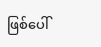ဖြစ်ပေါ်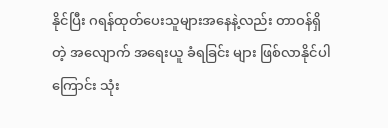နိုင်ပြီး ဂရန်ထုတ်ပေးသူများအနေနဲ့လည်း တာဝန်ရှိတဲ့ အလျောက် အရေးယူ ခံရခြင်း များ ဖြစ်လာနိုင်ပါကြောင်း သုံး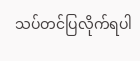သပ်တင်ပြလိုက်ရပါ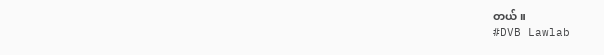တယ်။
#DVB Lawlab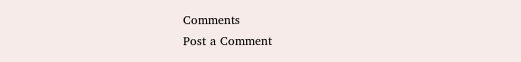Comments
Post a Comment